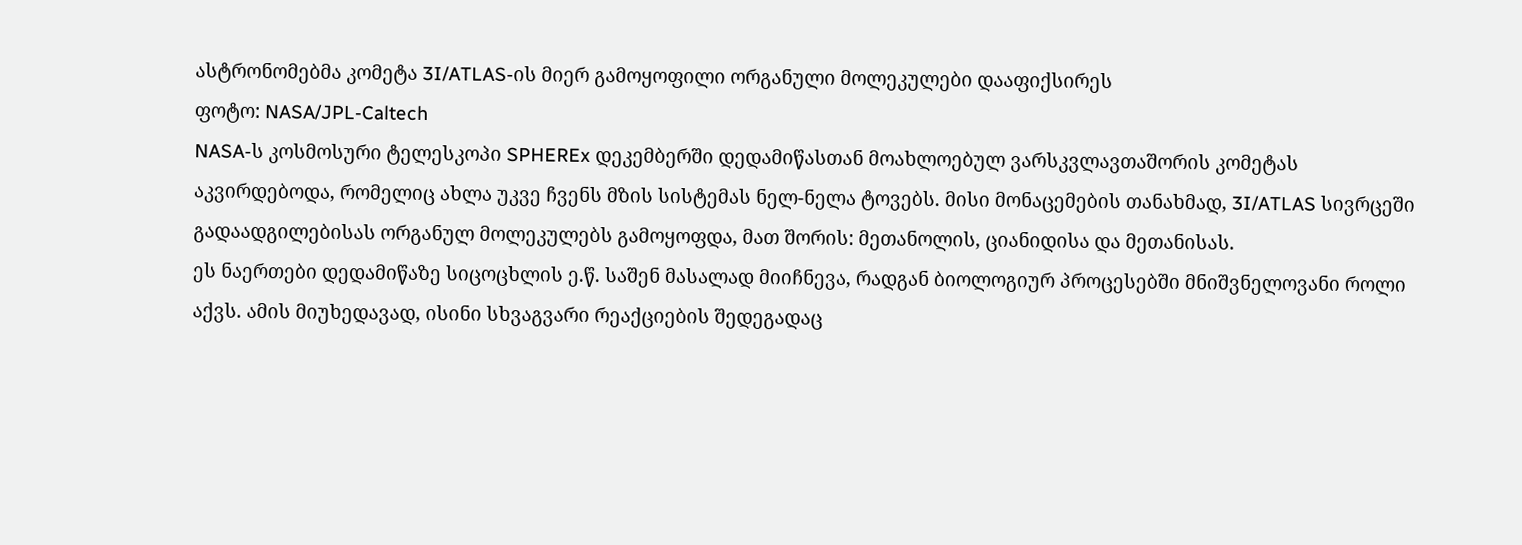ასტრონომებმა კომეტა 3I/ATLAS-ის მიერ გამოყოფილი ორგანული მოლეკულები დააფიქსირეს
ფოტო: NASA/JPL-Caltech
NASA-ს კოსმოსური ტელესკოპი SPHEREx დეკემბერში დედამიწასთან მოახლოებულ ვარსკვლავთაშორის კომეტას აკვირდებოდა, რომელიც ახლა უკვე ჩვენს მზის სისტემას ნელ-ნელა ტოვებს. მისი მონაცემების თანახმად, 3I/ATLAS სივრცეში გადაადგილებისას ორგანულ მოლეკულებს გამოყოფდა, მათ შორის: მეთანოლის, ციანიდისა და მეთანისას.
ეს ნაერთები დედამიწაზე სიცოცხლის ე.წ. საშენ მასალად მიიჩნევა, რადგან ბიოლოგიურ პროცესებში მნიშვნელოვანი როლი აქვს. ამის მიუხედავად, ისინი სხვაგვარი რეაქციების შედეგადაც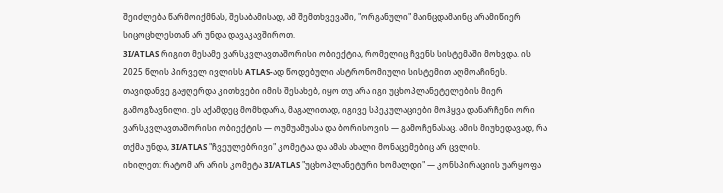შეიძლება წარმოიქმნას, შესაბამისად, ამ შემთხვევაში, "ორგანული" მაინცდამაინც არამიწიერ სიცოცხლესთან არ უნდა დავაკავშიროთ.
3I/ATLAS რიგით მესამე ვარსკვლავთაშორისი ობიექტია, რომელიც ჩვენს სისტემაში მოხვდა. ის 2025 წლის პირველ ივლისს ATLAS-ად წოდებული ასტრონომიული სისტემით აღმოაჩინეს. თავიდანვე გაჟღერდა კითხვები იმის შესახებ, იყო თუ არა იგი უცხოპლანეტელების მიერ გამოგზავნილი. ეს აქამდეც მომხდარა, მაგალითად, იგივე სპეკულაციები მოჰყვა დანარჩენი ორი ვარსკვლავთაშორისი ობიექტის — ოუმუამუასა და ბორისოვის — გამოჩენასაც. ამის მიუხედავად, რა თქმა უნდა, 3I/ATLAS "ჩვეულებრივი" კომეტაა და ამას ახალი მონაცემებიც არ ცვლის.
იხილეთ: რატომ არ არის კომეტა 3I/ATLAS "უცხოპლანეტური ხომალდი" — კონსპირაციის უარყოფა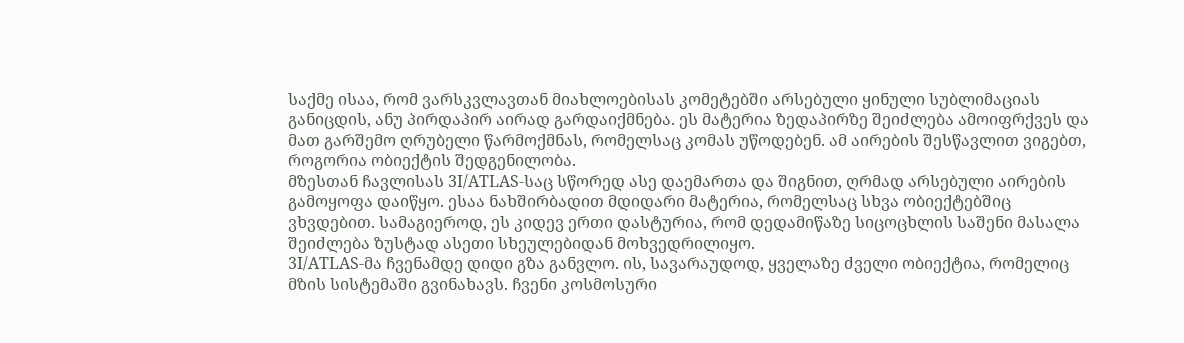საქმე ისაა, რომ ვარსკვლავთან მიახლოებისას კომეტებში არსებული ყინული სუბლიმაციას განიცდის, ანუ პირდაპირ აირად გარდაიქმნება. ეს მატერია ზედაპირზე შეიძლება ამოიფრქვეს და მათ გარშემო ღრუბელი წარმოქმნას, რომელსაც კომას უწოდებენ. ამ აირების შესწავლით ვიგებთ, როგორია ობიექტის შედგენილობა.
მზესთან ჩავლისას 3I/ATLAS-საც სწორედ ასე დაემართა და შიგნით, ღრმად არსებული აირების გამოყოფა დაიწყო. ესაა ნახშირბადით მდიდარი მატერია, რომელსაც სხვა ობიექტებშიც ვხვდებით. სამაგიეროდ, ეს კიდევ ერთი დასტურია, რომ დედამიწაზე სიცოცხლის საშენი მასალა შეიძლება ზუსტად ასეთი სხეულებიდან მოხვედრილიყო.
3I/ATLAS-მა ჩვენამდე დიდი გზა განვლო. ის, სავარაუდოდ, ყველაზე ძველი ობიექტია, რომელიც მზის სისტემაში გვინახავს. ჩვენი კოსმოსური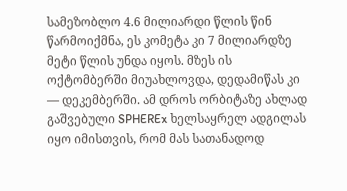სამეზობლო 4.6 მილიარდი წლის წინ წარმოიქმნა, ეს კომეტა კი 7 მილიარდზე მეტი წლის უნდა იყოს. მზეს ის ოქტომბერში მიუახლოვდა, დედამიწას კი — დეკემბერში. ამ დროს ორბიტაზე ახლად გაშვებული SPHEREx ხელსაყრელ ადგილას იყო იმისთვის, რომ მას სათანადოდ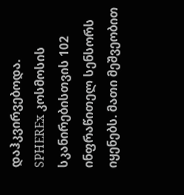დაჰკვირვებოდა.
SPHEREx კოსმოსის სკანირებისთვის 102 ინფრაწითელ სენსორს იყენებს. მათი მეშვეობით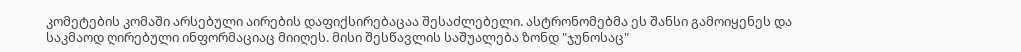კომეტების კომაში არსებული აირების დაფიქსირებაცაა შესაძლებელი. ასტრონომებმა ეს შანსი გამოიყენეს და საკმაოდ ღირებული ინფორმაციაც მიიღეს. მისი შესწავლის საშუალება ზონდ "ჯუნოსაც"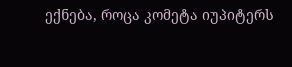ექნება, როცა კომეტა იუპიტერს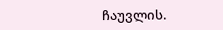ჩაუვლის.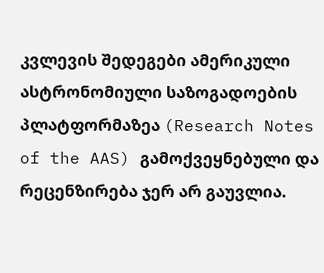კვლევის შედეგები ამერიკული ასტრონომიული საზოგადოების პლატფორმაზეა (Research Notes of the AAS) გამოქვეყნებული და რეცენზირება ჯერ არ გაუვლია.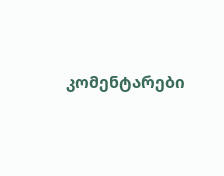კომენტარები